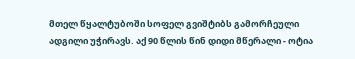მთელ წყალტუბოში სოფელ გვიშტიბს გამორჩეული ადგილი უჭირავს. აქ 90 წლის წინ დიდი მწერალი - ოტია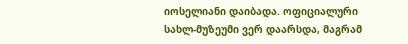იოსელიანი დაიბადა. ოფიციალური სახლ-მუზეუმი ვერ დაარსდა, მაგრამ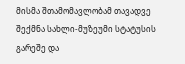მისმა შთამომავლობამ თავადვე შექმნა სახლი-მუზეუმი სტატუსის გარეშე და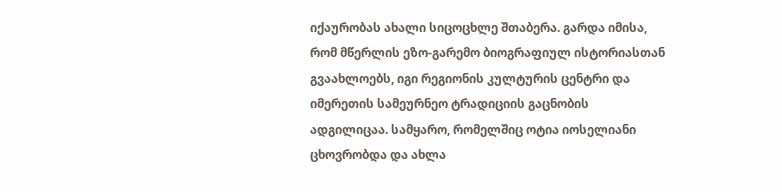იქაურობას ახალი სიცოცხლე შთაბერა. გარდა იმისა, რომ მწერლის ეზო-გარემო ბიოგრაფიულ ისტორიასთან გვაახლოებს, იგი რეგიონის კულტურის ცენტრი და იმერეთის სამეურნეო ტრადიციის გაცნობის ადგილიცაა. სამყარო, რომელშიც ოტია იოსელიანი ცხოვრობდა და ახლა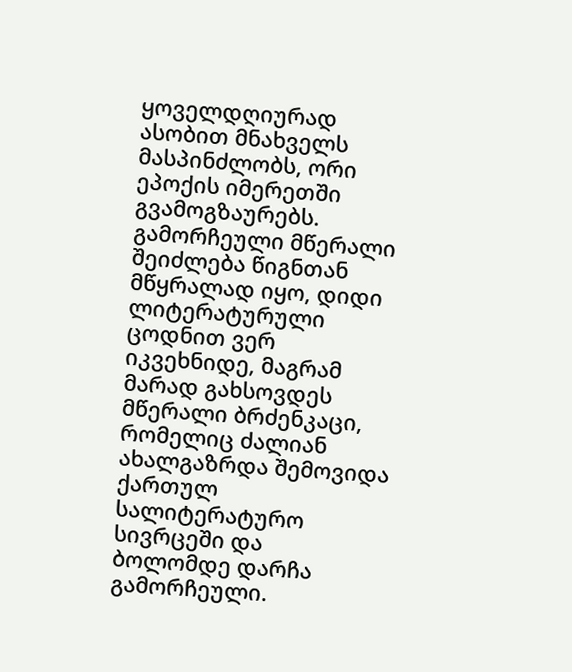ყოველდღიურად ასობით მნახველს მასპინძლობს, ორი ეპოქის იმერეთში გვამოგზაურებს.
გამორჩეული მწერალი
შეიძლება წიგნთან მწყრალად იყო, დიდი ლიტერატურული ცოდნით ვერ იკვეხნიდე, მაგრამ მარად გახსოვდეს მწერალი ბრძენკაცი, რომელიც ძალიან ახალგაზრდა შემოვიდა ქართულ სალიტერატურო სივრცეში და ბოლომდე დარჩა გამორჩეული.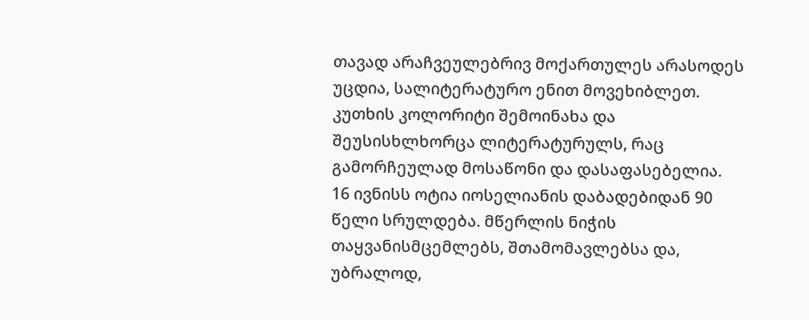თავად არაჩვეულებრივ მოქართულეს არასოდეს უცდია, სალიტერატურო ენით მოვეხიბლეთ. კუთხის კოლორიტი შემოინახა და შეუსისხლხორცა ლიტერატურულს, რაც გამორჩეულად მოსაწონი და დასაფასებელია.
16 ივნისს ოტია იოსელიანის დაბადებიდან 90 წელი სრულდება. მწერლის ნიჭის თაყვანისმცემლებს, შთამომავლებსა და, უბრალოდ,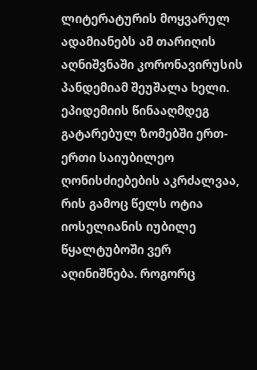ლიტერატურის მოყვარულ ადამიანებს ამ თარიღის აღნიშვნაში კორონავირუსის პანდემიამ შეუშალა ხელი. ეპიდემიის წინააღმდეგ გატარებულ ზომებში ერთ-ერთი საიუბილეო ღონისძიებების აკრძალვაა, რის გამოც წელს ოტია იოსელიანის იუბილე წყალტუბოში ვერ აღინიშნება. როგორც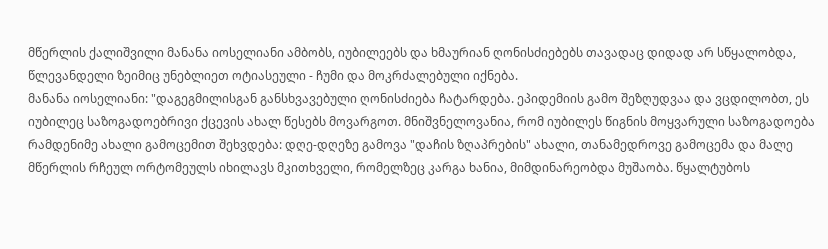მწერლის ქალიშვილი მანანა იოსელიანი ამბობს, იუბილეებს და ხმაურიან ღონისძიებებს თავადაც დიდად არ სწყალობდა, წლევანდელი ზეიმიც უნებლიეთ ოტიასეული - ჩუმი და მოკრძალებული იქნება.
მანანა იოსელიანი: "დაგეგმილისგან განსხვავებული ღონისძიება ჩატარდება. ეპიდემიის გამო შეზღუდვაა და ვცდილობთ, ეს იუბილეც საზოგადოებრივი ქცევის ახალ წესებს მოვარგოთ. მნიშვნელოვანია, რომ იუბილეს წიგნის მოყვარული საზოგადოება რამდენიმე ახალი გამოცემით შეხვდება: დღე-დღეზე გამოვა "დაჩის ზღაპრების" ახალი, თანამედროვე გამოცემა და მალე მწერლის რჩეულ ორტომეულს იხილავს მკითხველი, რომელზეც კარგა ხანია, მიმდინარეობდა მუშაობა. წყალტუბოს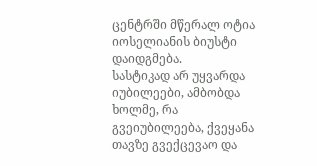ცენტრში მწერალ ოტია იოსელიანის ბიუსტი დაიდგმება.
სასტიკად არ უყვარდა იუბილეები, ამბობდა ხოლმე, რა გვეიუბილეება, ქვეყანა თავზე გვექცევაო და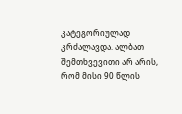კატეგორიულად კრძალავდა. ალბათ შემთხვევითი არ არის, რომ მისი 90 წლის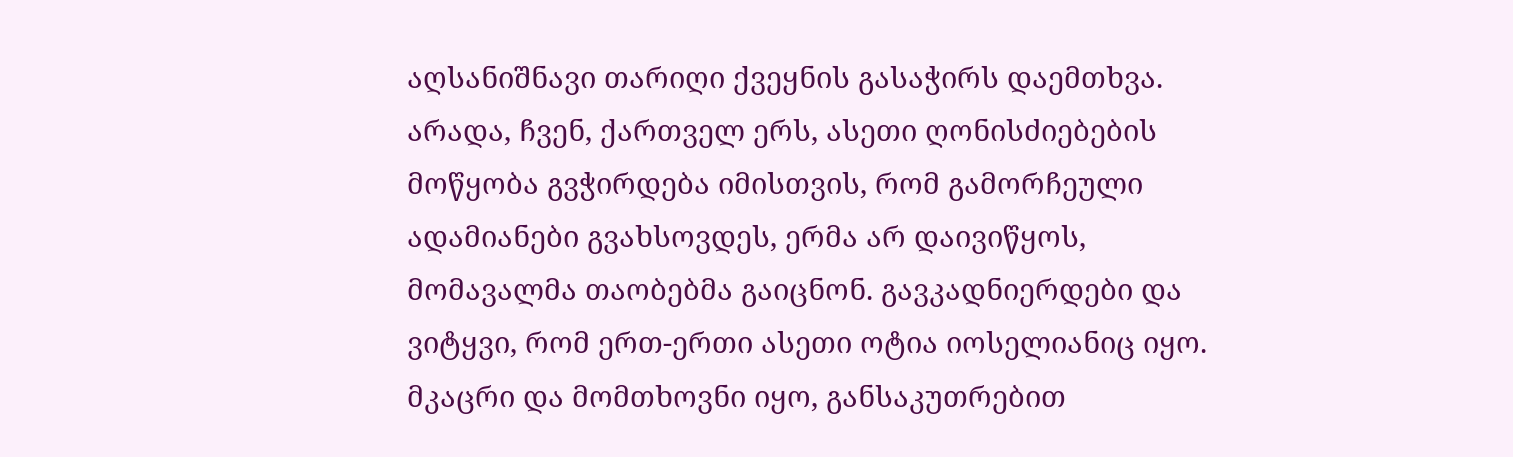აღსანიშნავი თარიღი ქვეყნის გასაჭირს დაემთხვა. არადა, ჩვენ, ქართველ ერს, ასეთი ღონისძიებების მოწყობა გვჭირდება იმისთვის, რომ გამორჩეული ადამიანები გვახსოვდეს, ერმა არ დაივიწყოს, მომავალმა თაობებმა გაიცნონ. გავკადნიერდები და ვიტყვი, რომ ერთ-ერთი ასეთი ოტია იოსელიანიც იყო.
მკაცრი და მომთხოვნი იყო, განსაკუთრებით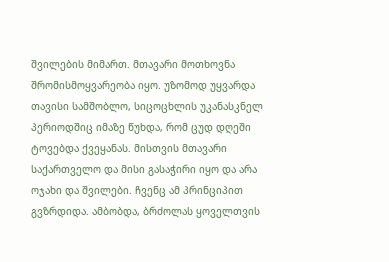შვილების მიმართ. მთავარი მოთხოვნა შრომისმოყვარეობა იყო. უზომოდ უყვარდა თავისი სამშობლო, სიცოცხლის უკანასკნელ პერიოდშიც იმაზე წუხდა, რომ ცუდ დღეში ტოვებდა ქვეყანას. მისთვის მთავარი საქართველო და მისი გასაჭირი იყო და არა ოჯახი და შვილები. ჩვენც ამ პრინციპით გვზრდიდა. ამბობდა, ბრძოლას ყოველთვის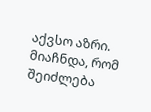აქვსო აზრი. მიაჩნდა, რომ შეიძლება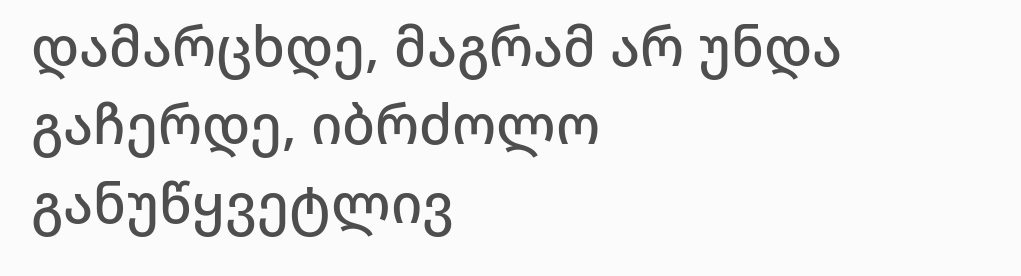დამარცხდე, მაგრამ არ უნდა გაჩერდე, იბრძოლო განუწყვეტლივ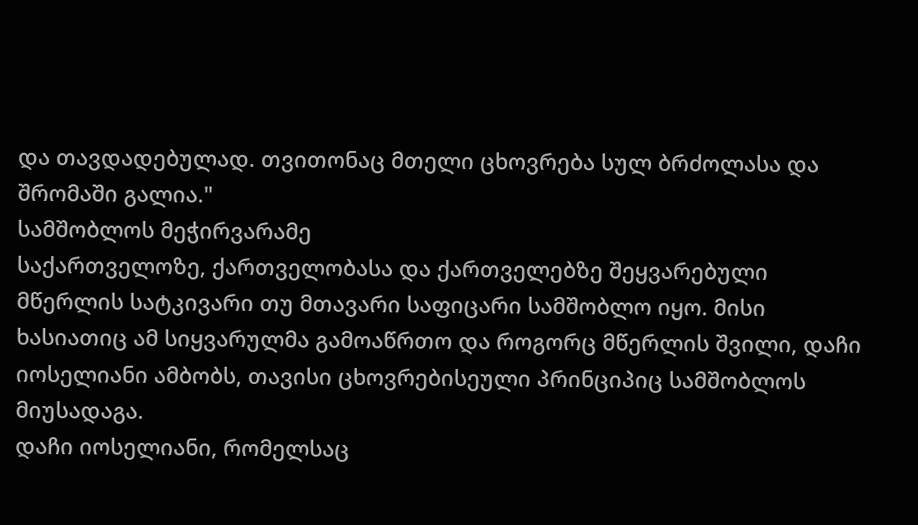და თავდადებულად. თვითონაც მთელი ცხოვრება სულ ბრძოლასა და შრომაში გალია."
სამშობლოს მეჭირვარამე
საქართველოზე, ქართველობასა და ქართველებზე შეყვარებული მწერლის სატკივარი თუ მთავარი საფიცარი სამშობლო იყო. მისი ხასიათიც ამ სიყვარულმა გამოაწრთო და როგორც მწერლის შვილი, დაჩი იოსელიანი ამბობს, თავისი ცხოვრებისეული პრინციპიც სამშობლოს მიუსადაგა.
დაჩი იოსელიანი, რომელსაც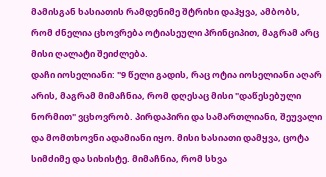მამისგან ხასიათის რამდენიმე შტრიხი დაჰყვა, ამბობს, რომ ძნელია ცხოვრება ოტიასეული პრინციპით, მაგრამ არც მისი ღალატი შეიძლება.
დაჩი იოსელიანი: "9 წელი გადის, რაც ოტია იოსელიანი აღარ არის, მაგრამ მიმაჩნია, რომ დღესაც მისი "დაწესებული ნორმით" ვცხოვრობ. პირდაპირი და სამართლიანი, შეუვალი და მომთხოვნი ადამიანი იყო. მისი ხასიათი დამყვა, ცოტა სიმძიმე და სიხისტე. მიმაჩნია, რომ სხვა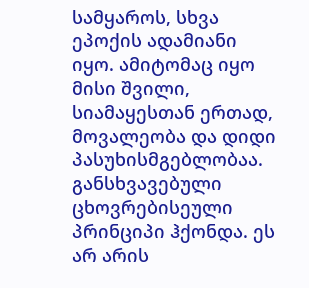სამყაროს, სხვა ეპოქის ადამიანი იყო. ამიტომაც იყო მისი შვილი, სიამაყესთან ერთად, მოვალეობა და დიდი პასუხისმგებლობაა. განსხვავებული ცხოვრებისეული პრინციპი ჰქონდა. ეს არ არის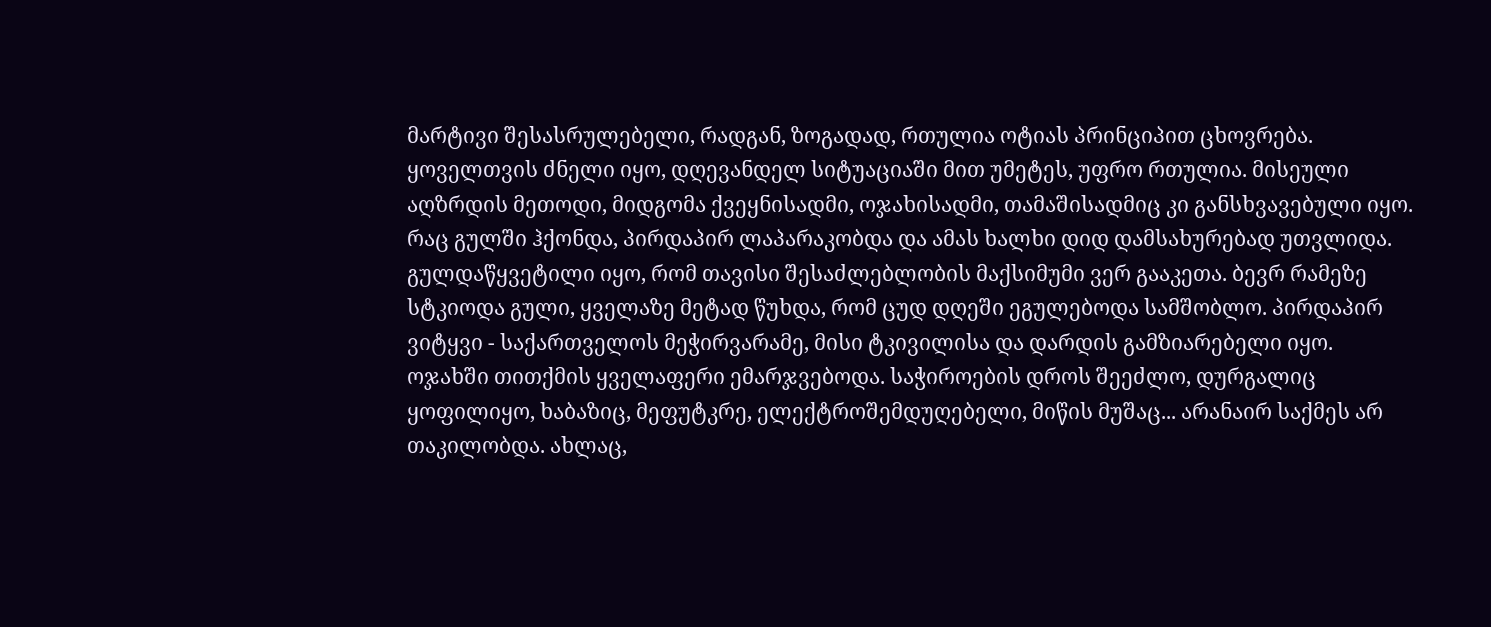მარტივი შესასრულებელი, რადგან, ზოგადად, რთულია ოტიას პრინციპით ცხოვრება. ყოველთვის ძნელი იყო, დღევანდელ სიტუაციაში მით უმეტეს, უფრო რთულია. მისეული აღზრდის მეთოდი, მიდგომა ქვეყნისადმი, ოჯახისადმი, თამაშისადმიც კი განსხვავებული იყო.
რაც გულში ჰქონდა, პირდაპირ ლაპარაკობდა და ამას ხალხი დიდ დამსახურებად უთვლიდა. გულდაწყვეტილი იყო, რომ თავისი შესაძლებლობის მაქსიმუმი ვერ გააკეთა. ბევრ რამეზე სტკიოდა გული, ყველაზე მეტად წუხდა, რომ ცუდ დღეში ეგულებოდა სამშობლო. პირდაპირ ვიტყვი - საქართველოს მეჭირვარამე, მისი ტკივილისა და დარდის გამზიარებელი იყო.
ოჯახში თითქმის ყველაფერი ემარჯვებოდა. საჭიროების დროს შეეძლო, დურგალიც ყოფილიყო, ხაბაზიც, მეფუტკრე, ელექტროშემდუღებელი, მიწის მუშაც... არანაირ საქმეს არ თაკილობდა. ახლაც,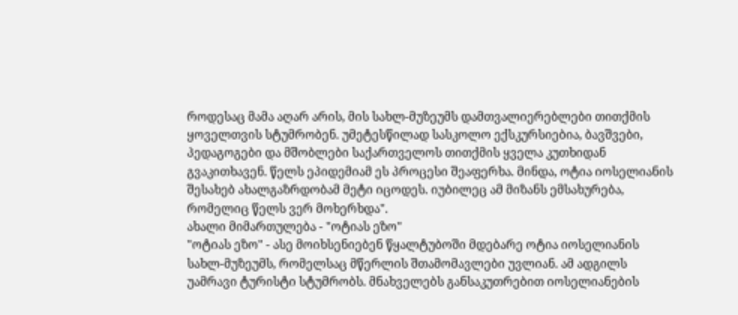როდესაც მამა აღარ არის, მის სახლ-მუზეუმს დამთვალიერებლები თითქმის ყოველთვის სტუმრობენ. უმეტესწილად სასკოლო ექსკურსიებია, ბავშვები, პედაგოგები და მშობლები საქართველოს თითქმის ყველა კუთხიდან გვაკითხავენ. წელს ეპიდემიამ ეს პროცესი შეაფერხა. მინდა, ოტია იოსელიანის შესახებ ახალგაზრდობამ მეტი იცოდეს. იუბილეც ამ მიზანს ემსახურება, რომელიც წელს ვერ მოხერხდა".
ახალი მიმართულება - "ოტიას ეზო"
"ოტიას ეზო" - ასე მოიხსენიებენ წყალტუბოში მდებარე ოტია იოსელიანის სახლ-მუზეუმს, რომელსაც მწერლის შთამომავლები უვლიან. ამ ადგილს უამრავი ტურისტი სტუმრობს. მნახველებს განსაკუთრებით იოსელიანების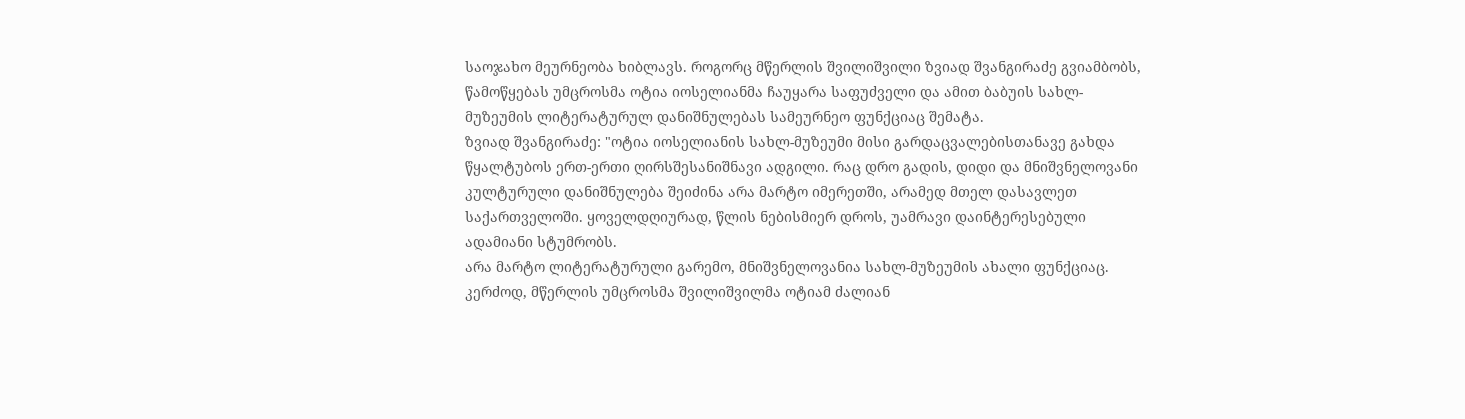საოჯახო მეურნეობა ხიბლავს. როგორც მწერლის შვილიშვილი ზვიად შვანგირაძე გვიამბობს, წამოწყებას უმცროსმა ოტია იოსელიანმა ჩაუყარა საფუძველი და ამით ბაბუის სახლ-მუზეუმის ლიტერატურულ დანიშნულებას სამეურნეო ფუნქციაც შემატა.
ზვიად შვანგირაძე: "ოტია იოსელიანის სახლ-მუზეუმი მისი გარდაცვალებისთანავე გახდა წყალტუბოს ერთ-ერთი ღირსშესანიშნავი ადგილი. რაც დრო გადის, დიდი და მნიშვნელოვანი კულტურული დანიშნულება შეიძინა არა მარტო იმერეთში, არამედ მთელ დასავლეთ საქართველოში. ყოველდღიურად, წლის ნებისმიერ დროს, უამრავი დაინტერესებული ადამიანი სტუმრობს.
არა მარტო ლიტერატურული გარემო, მნიშვნელოვანია სახლ-მუზეუმის ახალი ფუნქციაც. კერძოდ, მწერლის უმცროსმა შვილიშვილმა ოტიამ ძალიან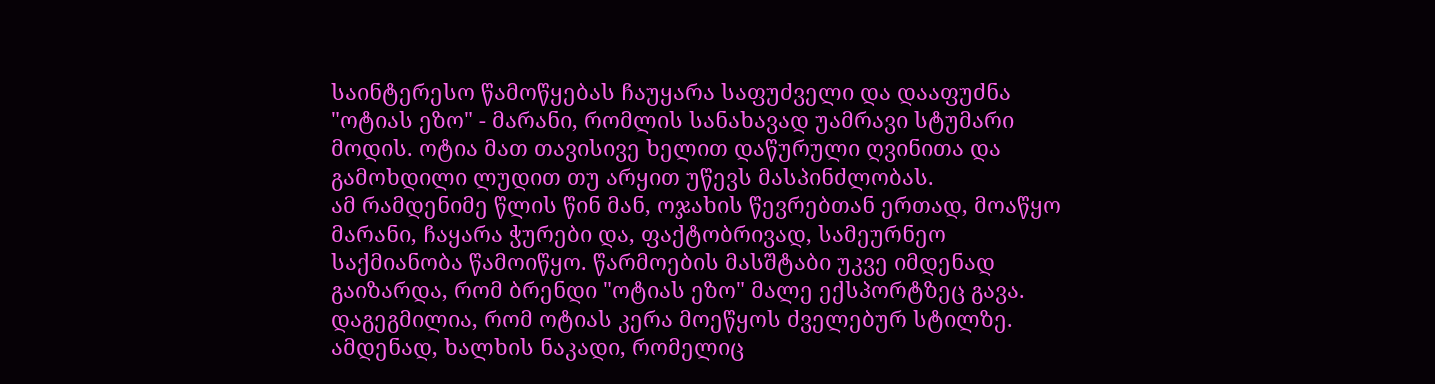საინტერესო წამოწყებას ჩაუყარა საფუძველი და დააფუძნა "ოტიას ეზო" - მარანი, რომლის სანახავად უამრავი სტუმარი მოდის. ოტია მათ თავისივე ხელით დაწურული ღვინითა და გამოხდილი ლუდით თუ არყით უწევს მასპინძლობას.
ამ რამდენიმე წლის წინ მან, ოჯახის წევრებთან ერთად, მოაწყო მარანი, ჩაყარა ჭურები და, ფაქტობრივად, სამეურნეო საქმიანობა წამოიწყო. წარმოების მასშტაბი უკვე იმდენად გაიზარდა, რომ ბრენდი "ოტიას ეზო" მალე ექსპორტზეც გავა.
დაგეგმილია, რომ ოტიას კერა მოეწყოს ძველებურ სტილზე. ამდენად, ხალხის ნაკადი, რომელიც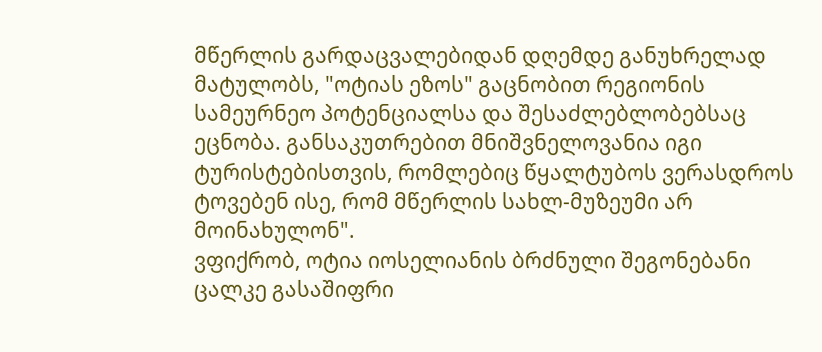მწერლის გარდაცვალებიდან დღემდე განუხრელად მატულობს, "ოტიას ეზოს" გაცნობით რეგიონის სამეურნეო პოტენციალსა და შესაძლებლობებსაც ეცნობა. განსაკუთრებით მნიშვნელოვანია იგი ტურისტებისთვის, რომლებიც წყალტუბოს ვერასდროს ტოვებენ ისე, რომ მწერლის სახლ-მუზეუმი არ მოინახულონ".
ვფიქრობ, ოტია იოსელიანის ბრძნული შეგონებანი ცალკე გასაშიფრი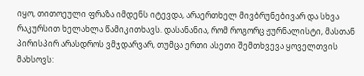იყო, თითოეული ფრაზა იმდენს იტევდა, არაერთხელ მივბრუნებივარ და სხვა რაკურსით ხელახლა წამიკითხავს. დასანანია, რომ როგორც ჟურნალისტი, მასთან პირისპირ არასდროს ვმჯდარვარ, თუმცა ერთი ასეთი შემთხვევა ყოველთვის მახსოვს: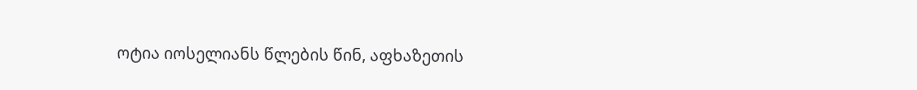ოტია იოსელიანს წლების წინ, აფხაზეთის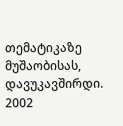თემატიკაზე მუშაობისას, დავუკავშირდი. 2002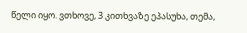წელი იყო. ვთხოვე, 3 კითხვაზე ეპასუხა, თემა,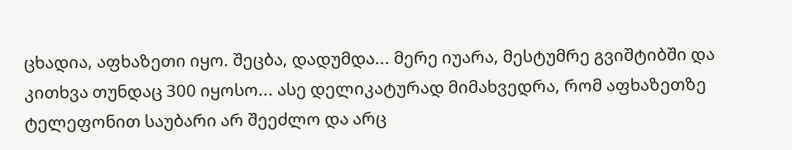ცხადია, აფხაზეთი იყო. შეცბა, დადუმდა... მერე იუარა, მესტუმრე გვიშტიბში და კითხვა თუნდაც 300 იყოსო... ასე დელიკატურად მიმახვედრა, რომ აფხაზეთზე ტელეფონით საუბარი არ შეეძლო და არც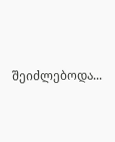შეიძლებოდა...